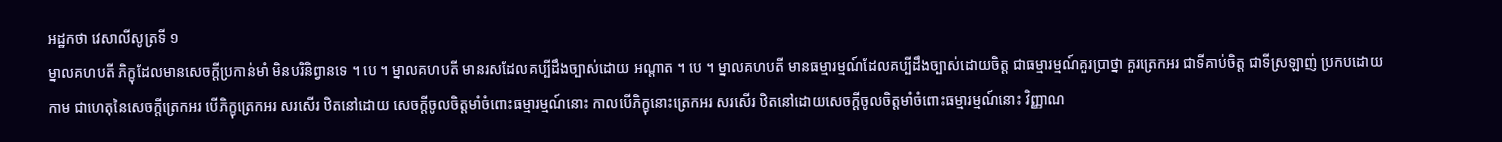អដ្ឋកថា វេសាលីសូត្រទី ១
ម្នាលគហបតី ភិក្ខុដែលមានសេចក្តីប្រកាន់មាំ មិនបរិនិព្វានទេ ។ បេ ។ ម្នាលគហបតី មានរសដែលគប្បីដឹងច្បាស់ដោយ អណ្តាត ។ បេ ។ ម្នាលគហបតី មានធម្មារម្មណ៍ដែលគប្បីដឹងច្បាស់ដោយចិត្ត ជាធម្មារម្មណ៍គួរប្រាថ្នា គួរត្រេកអរ ជាទីគាប់ចិត្ត ជាទីស្រឡាញ់ ប្រកបដោយ កាម ជាហេតុនៃសេចក្តីត្រេកអរ បើភិក្ខុត្រេកអរ សរសើរ ឋិតនៅដោយ សេចក្តីចូលចិត្តមាំចំពោះធម្មារម្មណ៍នោះ កាលបើភិក្ខុនោះត្រេកអរ សរសើរ ឋិតនៅដោយសេចក្តីចូលចិត្តមាំចំពោះធម្មារម្មណ៍នោះ វិញ្ញាណ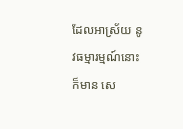ដែលអាស្រ័យ នូវធម្មារម្មណ៍នោះក៏មាន សេ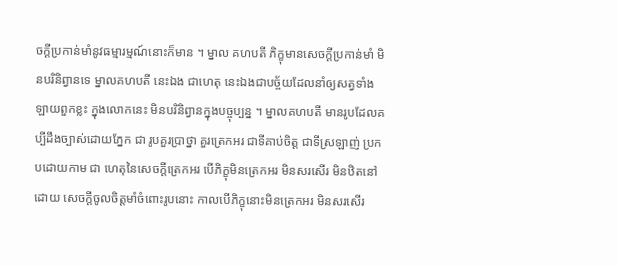ចក្តីប្រកាន់មាំនូវធម្មារម្មណ៍នោះក៏មាន ។ ម្នាល គហបតី ភិក្ខុមានសេចក្តីប្រកាន់មាំ មិនបរិនិព្វានទេ ម្នាលគហបតី នេះឯង ជាហេតុ នេះឯងជាបច្ច័យដែលនាំឲ្យសត្វទាំងឡាយពួកខ្លះ ក្នុងលោកនេះ មិនបរិនិព្វានក្នុងបច្ចុប្បន្ន ។ ម្នាលគហបតី មានរូបដែលគប្បីដឹងច្បាស់ដោយភ្នែក ជា រូបគួរប្រាថ្នា គួរត្រេកអរ ជាទីគាប់ចិត្ត ជាទីស្រឡាញ់ ប្រកបដោយកាម ជា ហេតុនៃសេចក្តីត្រេកអរ បើភិក្ខុមិនត្រេកអរ មិនសរសើរ មិនឋិតនៅដោយ សេចក្តីចូលចិត្តមាំចំពោះរូបនោះ កាលបើភិក្ខុនោះមិនត្រេកអរ មិនសរសើរ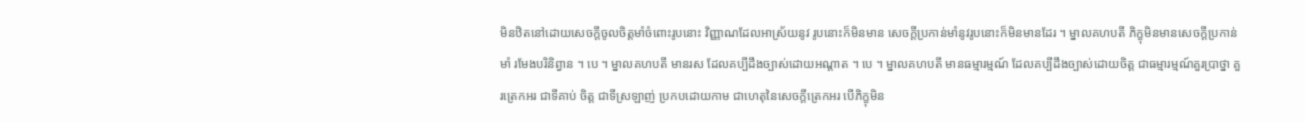មិនឋិតនៅដោយសេចក្តីចូលចិត្តមាំចំពោះរូបនោះ វិញ្ញាណដែលអាស្រ័យនូវ រូបនោះក៏មិនមាន សេចក្តីប្រកាន់មាំនូវរូបនោះក៏មិនមានដែរ ។ ម្នាលគហបតី ភិក្ខុមិនមានសេចក្តីប្រកាន់មាំ រមែងបរិនិព្វាន ។ បេ ។ ម្នាលគហបតី មានរស ដែលគប្បីដឹងច្បាស់ដោយអណ្តាត ។ បេ ។ ម្នាលគហបតី មានធម្មារម្មណ៍ ដែលគប្បីដឹងច្បាស់ដោយចិត្ត ជាធម្មារម្មណ៍គួរប្រាថ្នា គួរត្រេកអរ ជាទីគាប់ ចិត្ត ជាទីស្រឡាញ់ ប្រកបដោយកាម ជាហេតុនៃសេចក្តីត្រេកអរ បើភិក្ខុមិន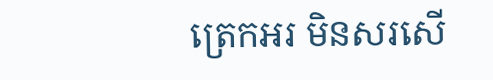ត្រេកអរ មិនសរសើ